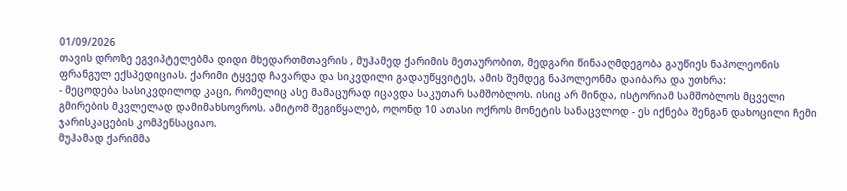01/09/2026
თავის დროზე ეგვიპტელებმა დიდი მხედართმთავრის , მუჰამედ ქარიმის მეთაურობით, მედგარი წინააღმდეგობა გაუწიეს ნაპოლეონის ფრანგულ ექსპედიციას. ქარიმი ტყვედ ჩავარდა და სიკვდილი გადაუწყვიტეს, ამის შემდეგ ნაპოლეონმა დაიბარა და უთხრა:
- მეცოდება სასიკვდილოდ კაცი, რომელიც ასე მამაცურად იცავდა საკუთარ სამშობლოს. ისიც არ მინდა, ისტორიამ სამშობლოს მცველი გმირების მკვლელად დამიმახსოვროს. ამიტომ შეგიწყალებ, ოღონდ 10 ათასი ოქროს მონეტის სანაცვლოდ - ეს იქნება შენგან დახოცილი ჩემი ჯარისკაცების კომპენსაციაო.
მუჰამად ქარიმმა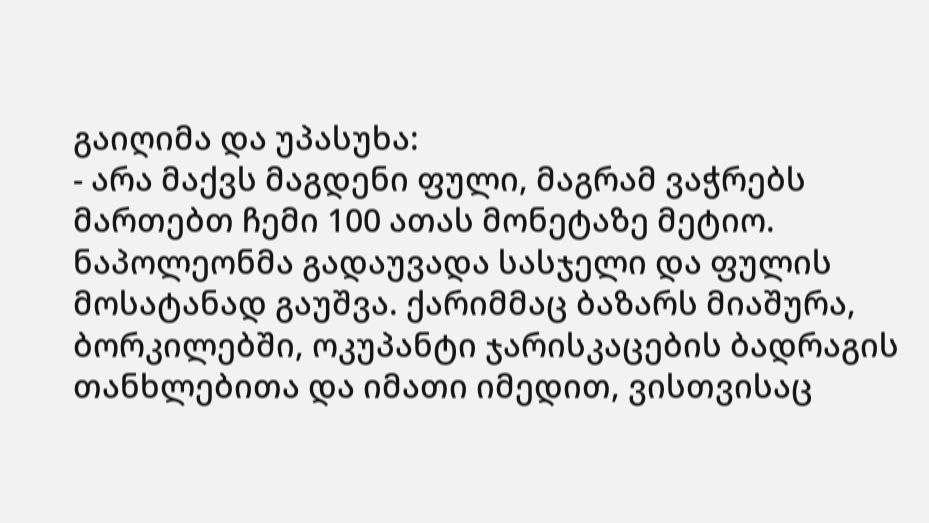გაიღიმა და უპასუხა:
- არა მაქვს მაგდენი ფული, მაგრამ ვაჭრებს მართებთ ჩემი 100 ათას მონეტაზე მეტიო.
ნაპოლეონმა გადაუვადა სასჯელი და ფულის მოსატანად გაუშვა. ქარიმმაც ბაზარს მიაშურა, ბორკილებში, ოკუპანტი ჯარისკაცების ბადრაგის თანხლებითა და იმათი იმედით, ვისთვისაც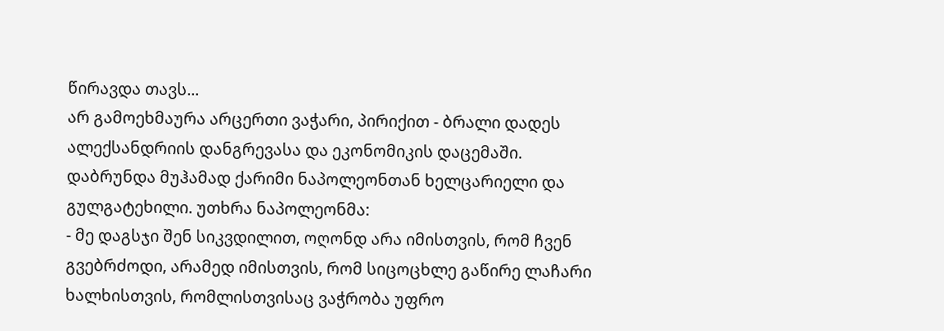წირავდა თავს...
არ გამოეხმაურა არცერთი ვაჭარი, პირიქით - ბრალი დადეს ალექსანდრიის დანგრევასა და ეკონომიკის დაცემაში.
დაბრუნდა მუჰამად ქარიმი ნაპოლეონთან ხელცარიელი და გულგატეხილი. უთხრა ნაპოლეონმა:
- მე დაგსჯი შენ სიკვდილით, ოღონდ არა იმისთვის, რომ ჩვენ გვებრძოდი, არამედ იმისთვის, რომ სიცოცხლე გაწირე ლაჩარი ხალხისთვის, რომლისთვისაც ვაჭრობა უფრო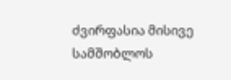ძვირფასია მისივე სამშობლოს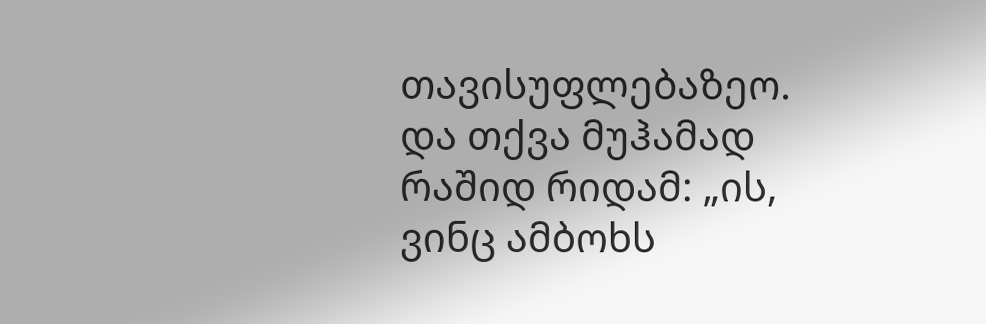თავისუფლებაზეო.
და თქვა მუჰამად რაშიდ რიდამ: „ის, ვინც ამბოხს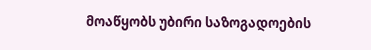მოაწყობს უბირი საზოგადოების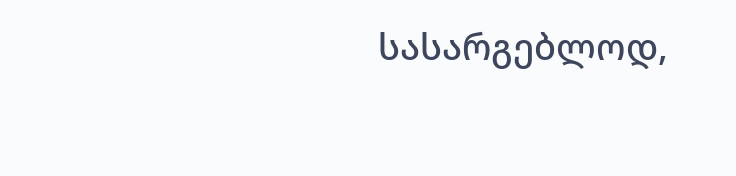სასარგებლოდ,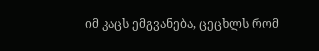იმ კაცს ემგვანება, ცეცხლს რომ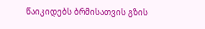წაიკიდებს ბრმისათვის გზის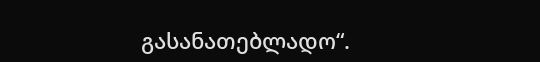გასანათებლადო“.